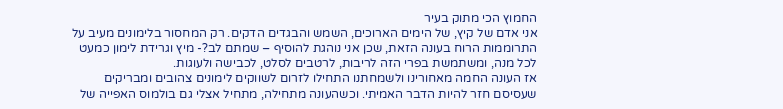החמוץ הכי מתוק בעיר
אני אדם של קיץ, של הימים הארוכים, השמש והבגדים הדקים. רק המחסור בלימונים מעיב על התרוממות הרוח בעונה הזאת, שכן אני נוהגת להוסיף – שמתם לב?- מיץ וגרידת לימון כמעט לכל מנה, ומשתמשת בפרי הזה לריבות, לרטבים לסלט, לכבישה ולעוגות.
אז העונה החמה מאחורינו ולשמחתנו התחילו לזרום לשווקים לימונים צהובים ומבריקים שעסיסם חזר להיות הדבר האמיתי. וכשהעונה מתחילה, מתחיל אצלי גם בולמוס האפייה של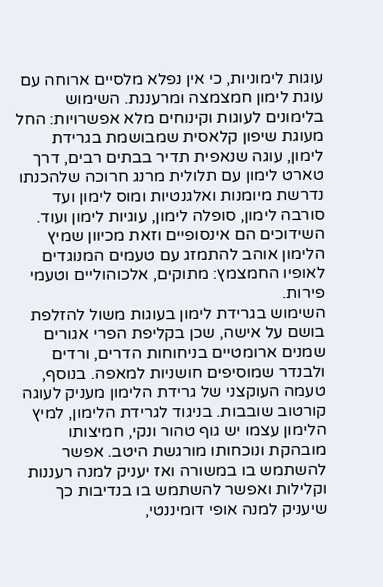עוגות לימוניות, כי אין נפלא מלסיים ארוחה עם עוגת לימון חמצמצה ומרעננת. השימוש בלימונים לעוגות וקינוחים מלא אפשרויות: החל מעוגת שיפון קלאסית שמבושמת בגרידת לימון, עוגה שנאפית תדיר בבתים רבים, דרך טארט לימון עם תלולית מרנג חרוכה שלהכנתו נדרשת מיומנות ואלגנטיות ומוס לימון ועד סורבה לימון, סופלה לימון, עוגיות לימון ועוד. השידוכים הם אינסופיים וזאת מכיוון שמיץ הלימון אוהב להתמזג עם טעמים המנוגדים לאופיו החמצמץ: מתוקים, אלכוהוליים וטעמי פירות.
השימוש בגרידת לימון בעוגות משול להזלפת בושם על אישה, שכן בקליפת הפרי אגורים שמנים ארומטיים בניחוחות הדרים, ורדים ולבנדר שמוסיפים חושניות למאפה. בנוסף, טעמה העוקצני של גרידת הלימון מעניק לעוגה קורטוב שובבות. בניגוד לגרידת הלימון, למיץ הלימון עצמו יש גוף טהור ונקי, חמיצותו מובהקת ונוכחותו מורגשת היטב. אפשר להשתמש בו במשורה ואז יעניק למנה רעננות וקלילות ואפשר להשתמש בו בנדיבות כך שיעניק למנה אופי דומיננטי,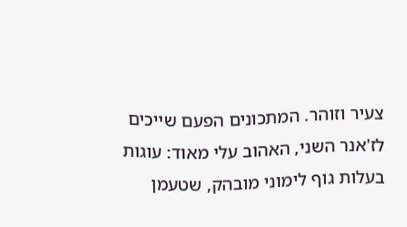צעיר וזוהר. המתכונים הפעם שייכים לז'אנר השני, האהוב עלי מאוד: עוגות בעלות גוף לימוני מובהק, שטעמן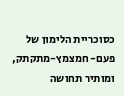כסוכריית הלימון של פעם- חמצמץ-מתקתק, ומותיר תחושה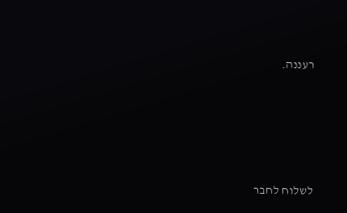רעננה.






לשלוח לחבר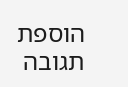הוספת תגובה